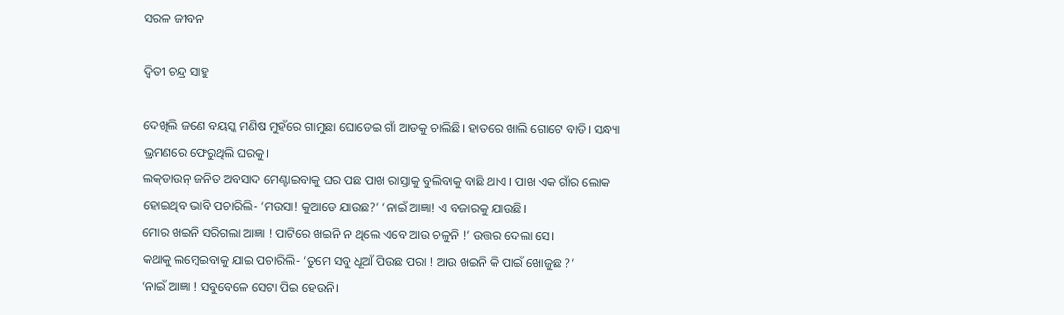ସରଳ ଜୀବନ

ଦ୍ୱିତୀ ଚନ୍ଦ୍ର ସାହୁ

ଦେଖିଲି ଜଣେ ବୟସ୍କ ମଣିଷ ମୁହଁରେ ଗାମୁଛା ଘୋଡେଇ ଗାଁ ଆଡକୁ ଚାଲିଛି। ହାତରେ ଖାଲି ଗୋଟେ ବାଡି। ସନ୍ଧ୍ୟା ଭ୍ରମଣରେ ଫେରୁଥିଲି ଘରକୁ।
ଲକ୍‌ଡାଉନ୍‌ ଜନିତ ଅବସାଦ ମେଣ୍ଟାଇବାକୁ ଘର ପଛ ପାଖ ରାସ୍ତାକୁ ବୁଲିବାକୁ ବାଛି ଥାଏ । ପାଖ ଏକ ଗାଁର ଲୋକ ହୋଇଥିବ ଭାବି ପଚାରିଲି- ‘ମଉସା! କୁଆଡେ ଯାଉଛ?’ ‘ନାଇଁ ଆଜ୍ଞା! ଏ ବଜାରକୁ ଯାଉଛି।
ମୋର ଖଇନି ସରିଗଲା ଆଜ୍ଞା ! ପାଟିରେ ଖଇନି ନ ଥିଲେ ଏବେ ଆଉ ଚଳୁନି !’ ଉତ୍ତର ଦେଲା ସେ।
କଥାକୁ ଲମ୍ବେଇବାକୁ ଯାଇ ପଚାରିଲି- ‘ତୁମେ ସବୁ ଧୂଆଁ ପିଉଛ ପରା ! ଆଉ ଖଇନି କି ପାଇଁ ଖୋଜୁଛ ?’
‘ନାଇଁ ଆଜ୍ଞା ! ସବୁବେଳେ ସେଟା ପିଇ ହେଉନି।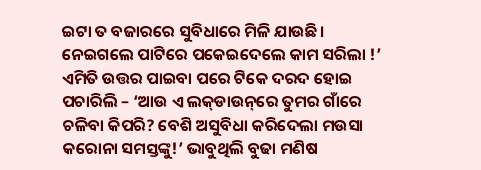ଇଟା ତ ବଜାରରେ ସୁବିଧାରେ ମିଳି ଯାଉଛି। ନେଇଗଲେ ପାଟିରେ ପକେଇଦେଲେ କାମ ସରିଲା !’
ଏମିତି ଉତ୍ତର ପାଇବା ପରେ ଟିକେ ଦରଦ ହୋଇ ପଚାରିଲି – ‘ଆଉ ଏ ଲକ୍‌ଡାଉନ୍‌ରେ ତୁମର ଗାଁରେ ଚଳିବା କିପରି? ବେଶି ଅସୁବିଧା କରିଦେଲା ମଉସା କରୋନା ସମସ୍ତଙ୍କୁ!’ ଭାବୁଥିଲି ବୁଢା ମଣିଷ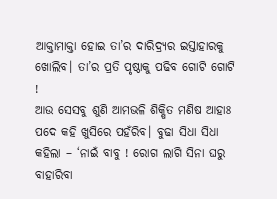ଆକ୍ତାମାକ୍ତା ହୋଇ ତା’ର ଦାରିଦ୍ର୍ୟର ଇସ୍ତାହାରକୁ ଖୋଲିବ। ତା’ର ପ୍ରତି ପୃଷ୍ଠାକୁ ପଢିବ ଗୋଟି ଗୋଟି !
ଆଉ ସେସବୁ ଶୁଣି ଆମଭଳି ଶିକ୍ଷିତ ମଣିଷ ଆହାଃ ପଦେ କହି ଖୁସିରେ ପହଁରିବ। ବୁଢା ସିଧା ସିଧା କହିଲା – ‘ନାଇଁ ବାବୁ ! ରୋଗ ଲାଗି ସିନା ଘରୁ ବାହାରିବା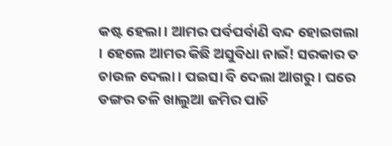କଷ୍ଟ ହେଲା। ଆମର ପର୍ବପର୍ବାଣି ବନ୍ଦ ହୋଇଗଲା । ହେଲେ ଆମର କିଛି ଅସୁବିଧା ନାଇଁ! ସରକାର ତ ଚାଉଳ ଦେଲା। ପଇସା ବି ଦେଲା ଆଗରୁ। ଘରେ ଡଙ୍ଗର ତଳି ଖାଲୁଆ ଜମିର ପାଚି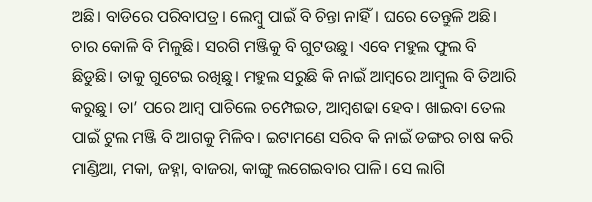ଅଛି। ବାଡିରେ ପରିବାପତ୍ର। ଲେମ୍ବୁ ପାଇଁ ବି ଚିନ୍ତା ନାହିଁ। ଘରେ ତେନ୍ତୁଳି ଅଛି। ଚାର କୋଳି ବି ମିଳୁଛି। ସରଗି ମଞ୍ଜିକୁ ବି ଗୁଟଉଛୁ। ଏବେ ମହୁଲ ଫୁଲ ବି ଛିଡୁଛି। ତାକୁ ଗୁଟେଇ ରଖିଛୁ। ମହୁଲ ସରୁଛି କି ନାଇଁ ଆମ୍ବରେ ଆମ୍ବୁଲ ବି ତିଆରି କରୁଛୁ। ତା’ ପରେ ଆମ୍ବ ପାଚିଲେ ଚମ୍ପେଇତ, ଆମ୍ବଶଢା ହେବ। ଖାଇବା ତେଲ ପାଇଁ ଟୁଲ ମଞ୍ଜି ବି ଆଗକୁ ମିଳିବ। ଇଟାମଣେ ସରିବ କି ନାଇଁ ଡଙ୍ଗର ଚାଷ କରି ମାଣ୍ଡିଆ, ମକା, ଜହ୍ନା, ବାଜରା, କାଙ୍ଗୁ ଲଗେଇବାର ପାଳି। ସେ ଲାଗି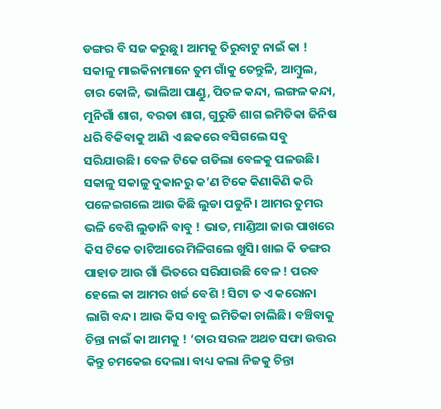ଡଙ୍ଗର ବି ସଜ କରୁଛୁ। ଆମକୁ ତିରୁବାଟୁ ନାଇଁ କା ! ସକାଳୁ ମାଇକିନାମାନେ ତୁମ ଗାଁକୁ ତେନ୍ତୁଳି, ଆମ୍ବୁଲ, ଚାର କୋଳି, ଭାଲିଆ ପାଣ୍ଡୁ, ପିତଳ କନ୍ଦା, ଲଙ୍ଗଳ କନ୍ଦା, ମୁନିଗାଁ ଶାଗ, ବରଡା ଶାଗ, ଗୁରୁଡି ଶାଗ ଇମିତିକା ଜିନିଷ ଧରି ବିକିବାକୁ ଆଣି ଏ ଛକରେ ବସିଗଲେ ସବୁ ସରିଯାଉଛି। ବେଳ ଟିକେ ଗଡିଲା ବେଳକୁ ପଳଉଛି। ସକାଳୁ ସକାଳୁ ଦୁକାନରୁ କ’ଣ ଟିକେ କିଣାକିଣି କରି ପଳେଇଗଲେ ଆଉ କିଛି ଲୁଡା ପଡୁନି। ଆମର ତୁମର ଭଳି ବେଶି ଲୁଡାନି ବାବୁ ! ଭାତ, ମାଣ୍ଡିଆ ଜାଉ ପାଖରେ କିସ ଟିକେ ତାଟିଆରେ ମିଳିଗଲେ ଖୁସି। ଖାଇ କି ଡଙ୍ଗର ପାହାଡ ଆଉ ଗାଁ ଭିତରେ ସରିଯାଉଛି ବେଳ ! ପରବ ହେଲେ କା ଆମର ଖର୍ଚ୍ଚ ବେଶି ! ସିଟା ତ ଏ କରୋନା ଲାଗି ବନ୍ଦ। ଆଉ କିସ ବାବୁ ଇମିତିକା ଚାଲିଛି। ବଞ୍ଚିବାକୁ ଚିନ୍ତା ନାଇଁ କା ଆମକୁ ! ‘ତାର ସରଳ ଅଥଚ ସଫା ଉତ୍ତର କିନ୍ତୁ ଚମକେଇ ଦେଲା। ବାଧ୍ୟ କଲା ନିଜକୁ ଚିନ୍ତା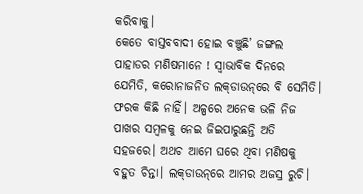କରିବାକୁ।
କେତେ ବାସ୍ତବବାଦୀ ହୋଇ ବଞ୍ଚୁଛି’ ଜଙ୍ଗଲ ପାହାଡର ମଣିଷମାନେ ! ସ୍ବାଭାବିକ ଦିନରେ ଯେମିତି, କରୋନାଜନିତ ଲକ୍‌ଡାଉନ୍‌ରେ ବି ସେମିତି। ଫରକ କିଛି ନାହିଁ। ଅଳ୍ପରେ ଅନେକ ଭଳି ନିଜ ପାଖର ସମ୍ବଳକୁ ନେଇ ଜିଇପାରୁଛନ୍ତି ଅତି ସହଜରେ। ଅଥଚ ଆମେ ଘରେ ଥିବା ମଣିଷକୁ ବହୁତ ଚିନ୍ତା। ଲକ୍‌ଡାଉନ୍‌ରେ ଆମର ଅଜସ୍ର ରୁଚି।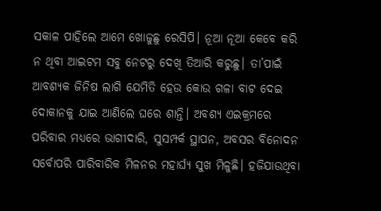ସକାଳ ପାହିଲେ ଆମେ ଖୋଜୁଛୁ ରେସିପି। ନୂଆ ନୂଆ କେବେ କରି ନ ଥିବା ଆଇଟମ ସବୁ ନେଟରୁ ଦେଖି ତିଆରି କରୁଛୁ। ତା’ପାଇଁ ଆବଶ୍ୟକ ଜିନିଷ ଲାଗି ଯେମିତି ହେଉ କୋଉ ଗଳା ବାଟ ଦେଇ ଦୋକାନକୁ ଯାଇ ଆଣିଲେ ଘରେ ଶାନ୍ତି। ଅବଶ୍ୟ ଏଇକ୍ରମରେ ପରିବାର ମଧ୍ୟରେ ଭାଗୀଦାରି, ସୁସମ୍ପର୍କ ସ୍ଥାପନ, ଅବସର ବିନୋଦନ ସର୍ବୋପରି ପାରିବାରିକ ମିଳନର ମହାର୍ଘ୍ୟ ସୁଖ ମିଳୁଛି। ହଜିଯାଉଥିବା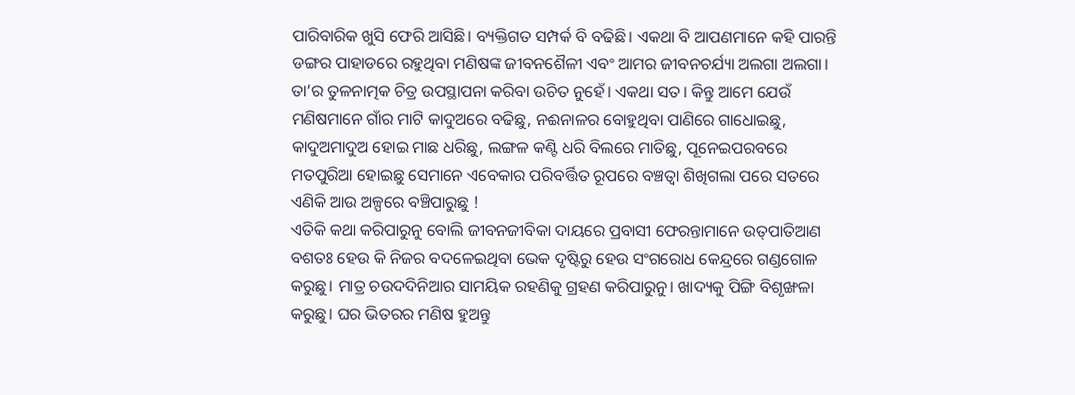ପାରିବାରିକ ଖୁସି ଫେରି ଆସିଛି। ବ୍ୟକ୍ତିଗତ ସମ୍ପର୍କ ବି ବଢିଛି। ଏକଥା ବି ଆପଣମାନେ କହି ପାରନ୍ତି ଡଙ୍ଗର ପାହାଡରେ ରହୁଥିବା ମଣିଷଙ୍କ ଜୀବନଶୈଳୀ ଏବଂ ଆମର ଜୀବନଚର୍ଯ୍ୟା ଅଲଗା ଅଲଗା। ତା’ର ତୁଳନାତ୍ମକ ଚିତ୍ର ଉପସ୍ଥାପନା କରିବା ଉଚିତ ନୁହେଁ। ଏକଥା ସତ। କିନ୍ତୁ ଆମେ ଯେଉଁ ମଣିଷମାନେ ଗାଁର ମାଟି କାଦୁଅରେ ବଢିଛୁ, ନଈନାଳର ବୋହୁଥିବା ପାଣିରେ ଗାଧୋଇଛୁ, କାଦୁଅମାଦୁଅ ହୋଇ ମାଛ ଧରିଛୁ, ଲଙ୍ଗଳ କଣ୍ଟି ଧରି ବିଲରେ ମାତିଛୁ, ପୂନେଇପରବରେ ମତପୁରିଆ ହୋଇଛୁ ସେମାନେ ଏବେକାର ପରିବର୍ତ୍ତିତ ରୂପରେ ବଞ୍ଚତ୍ବା ଶିଖିଗଲା ପରେ ସତରେ ଏଣିକି ଆଉ ଅଳ୍ପରେ ବଞ୍ଚିପାରୁଛୁ !
ଏତିକି କଥା କରିପାରୁନୁ ବୋଲି ଜୀବନଜୀବିକା ଦାୟରେ ପ୍ରବାସୀ ଫେରନ୍ତାମାନେ ଉତ୍‌ପାତିଆଣ ବଶତଃ ହେଉ କି ନିଜର ବଦଳେଇଥିବା ଭେକ ଦୃଷ୍ଟିରୁ ହେଉ ସଂଗରୋଧ କେନ୍ଦ୍ରରେ ଗଣ୍ଡଗୋଳ କରୁଛୁ। ମାତ୍ର ଚଉଦଦିନିଆର ସାମୟିକ ରହଣିକୁ ଗ୍ରହଣ କରିପାରୁନୁ। ଖାଦ୍ୟକୁ ପିଙ୍ଗି ବିଶୃଙ୍ଖଳା କରୁଛୁ। ଘର ଭିତରର ମଣିଷ ହୁଅନ୍ତୁ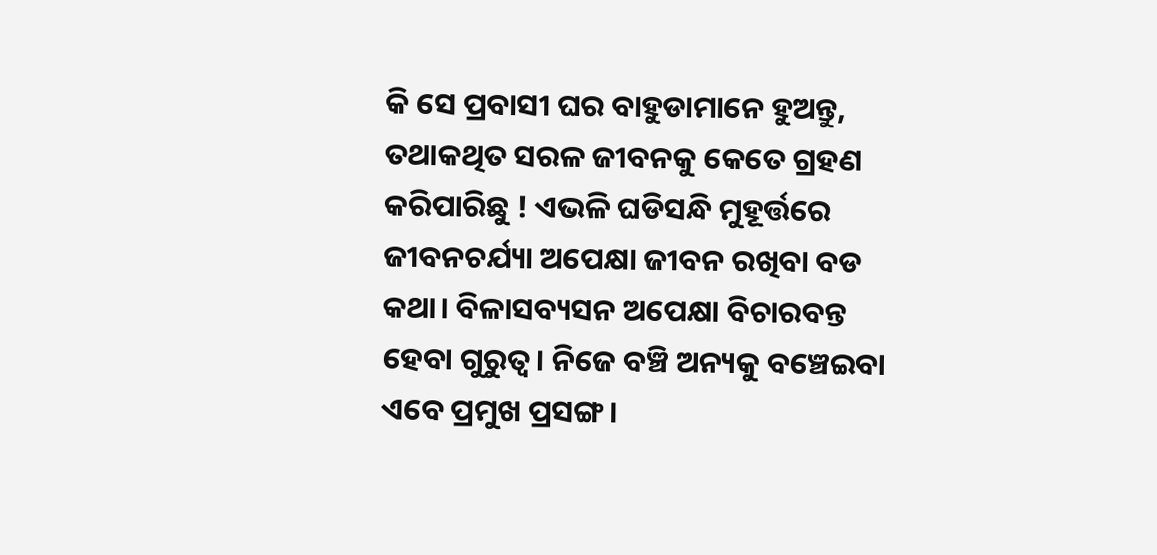କି ସେ ପ୍ରବାସୀ ଘର ବାହୁଡାମାନେ ହୁଅନ୍ତୁ, ତଥାକଥିତ ସରଳ ଜୀବନକୁ କେତେ ଗ୍ରହଣ କରିପାରିଛୁ ! ଏଭଳି ଘଡିସନ୍ଧି ମୁହୂର୍ତ୍ତରେ ଜୀବନଚର୍ଯ୍ୟା ଅପେକ୍ଷା ଜୀବନ ରଖିବା ବଡ କଥା। ବିଳାସବ୍ୟସନ ଅପେକ୍ଷା ବିଚାରବନ୍ତ ହେବା ଗୁରୁତ୍ୱ। ନିଜେ ବଞ୍ଚି ଅନ୍ୟକୁ ବଞ୍ଚେଇବା ଏବେ ପ୍ରମୁଖ ପ୍ରସଙ୍ଗ।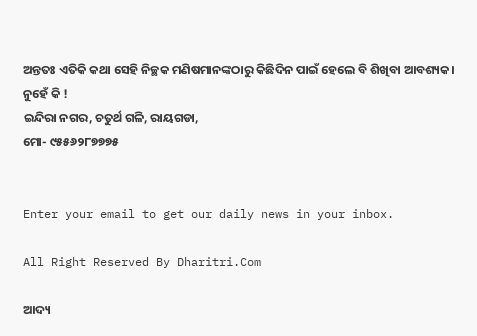ଅନ୍ତତଃ ଏତିକି କଥା ସେହି ନିଚ୍ଛକ ମଣିଷମାନଙ୍କଠାରୁ କିଛିଦିନ ପାଇଁ ହେଲେ ବି ଶିଖିବା ଆବଶ୍ୟକ। ନୁହେଁ କି !
ଇନ୍ଦିରା ନଗର, ଚତୁର୍ଥ ଗଳି, ରାୟଗଡା,
ମୋ- ୯୫୫୬୨୮୭୭୭୫


Enter your email to get our daily news in your inbox.

All Right Reserved By Dharitri.Com

ଆଦ୍ୟ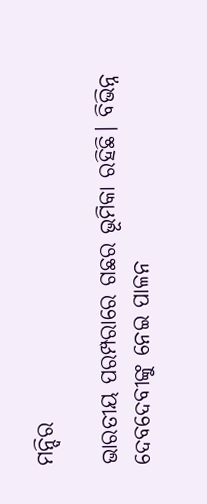ମନ୍ଦିର

ଭାରତୀୟ ପରମ୍ପରାରେ ଗଛର ଭୂମିକା ରହିଛି। ବିଭିନ୍ନ ଦେବଦେବୀଙ୍କୁ ନେଇ ପାଳନ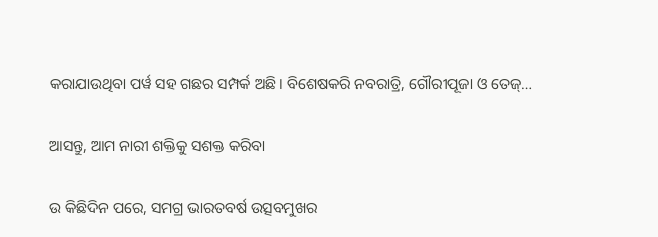କରାଯାଉଥିବା ପର୍ୱ ସହ ଗଛର ସମ୍ପର୍କ ଅଛି। ବିଶେଷକରି ନବରାତ୍ରି, ଗୌରୀପୂଜା ଓ ତେଜ୍‌…

ଆସନ୍ତୁ, ଆମ ନାରୀ ଶକ୍ତିକୁ ସଶକ୍ତ କରିବା

ଉ କିଛିଦିନ ପରେ, ସମଗ୍ର ଭାରତବର୍ଷ ଉତ୍ସବମୁଖର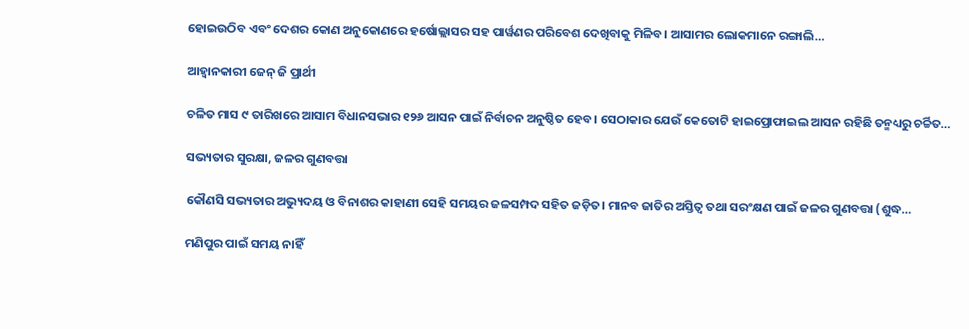ହୋଇଉଠିବ ଏବଂ ଦେଶର କୋଣ ଅନୁକୋଣରେ ହର୍ଷୋଲ୍ଲାସର ସହ ପାର୍ୱଣର ପରିବେଶ ଦେଖିବାକୁ ମିଳିବ। ଆସାମର ଲୋକମାନେ ରଙ୍ଗାଲି…

ଆହ୍ବାନକାରୀ ଜେନ୍‌ ଜି ପ୍ରାର୍ଥୀ

ଚଳିତ ମାସ ୯ ତାରିଖରେ ଆସାମ ବିଧାନସଭାର ୧୨୬ ଆସନ ପାଇଁ ନିର୍ବାଚନ ଅନୁଷ୍ଠିତ ହେବ। ସେଠାକାର ଯେଉଁ କେତୋଟି ହାଇପ୍ରୋଫାଇଲ ଆସନ ରହିଛି ତନ୍ମଧ୍ୟରୁ ଚର୍ଚ୍ଚିତ…

ସଭ୍ୟତାର ସୁରକ୍ଷା, ଜଳର ଗୁଣବତ୍ତା

କୌଣସି ସଭ୍ୟତାର ଅଭ୍ୟୁଦୟ ଓ ବିନାଶର କାହାଣୀ ସେହି ସମୟର ଜଳସମ୍ପଦ ସହିତ ଜଡ଼ିତ। ମାନବ ଜାତିର ଅସ୍ତିତ୍ୱ ତଥା ସରଂକ୍ଷଣ ପାଇଁ ଜଳର ଗୁଣବତ୍ତା (ଶୁଦ୍ଧ…

ମଣିପୁର ପାଇଁ ସମୟ ନାହିଁ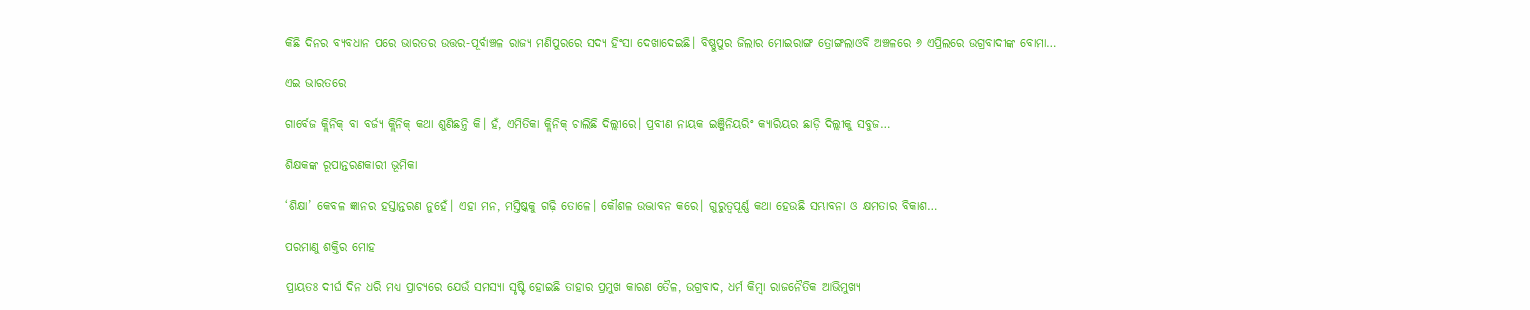କିଛି ଦିନର ବ୍ୟବଧାନ ପରେ ଭାରତର ଉତ୍ତର-ପୂର୍ବାଞ୍ଚଳ ରାଜ୍ୟ ମଣିପୁରରେ ସଦ୍ୟ ହିଂସା ଦେଖାଦେଇଛି। ବିଷ୍ଣୁପୁର ଜିଲାର ମୋଇରାଙ୍ଗ ତ୍ରୋଙ୍ଗଲାଓବି ଅଞ୍ଚଳରେ ୬ ଏପ୍ରିଲରେ ଉଗ୍ରବାଦୀଙ୍କ ବୋମା…

ଏଇ ଭାରତରେ

ଗାର୍ବେଜ କ୍ଲିନିକ୍‌ ବା ବର୍ଜ୍ୟ କ୍ଲିନିକ୍‌ କଥା ଶୁଣିଛନ୍ତି କି। ହଁ, ଏମିତିକା କ୍ଲିନିକ୍‌ ଚାଲିଛି ଦିଲ୍ଲୀରେ। ପ୍ରବୀଣ ନାୟକ ଇଞ୍ଜିନିୟରିଂ କ୍ୟାରିୟର ଛାଡ଼ି ଦିଲ୍ଲୀକୁ ସବୁଜ…

ଶିକ୍ଷକଙ୍କ ରୂପାନ୍ତରଣକାରୀ ଭୂମିକା

‘ଶିକ୍ଷା’ କେବଳ ଜ୍ଞାନର ହସ୍ତାନ୍ତରଣ ନୁହେଁ। ଏହା ମନ, ମସ୍ତିଷ୍କକୁ ଗଢ଼ି ତୋଳେ। କୌଶଳ ଉଦ୍ଭାବନ କରେ। ଗୁରୁତ୍ୱପୂର୍ଣ୍ଣ କଥା ହେଉଛି ସମ୍ଭାବନା ଓ କ୍ଷମତାର ବିକାଶ…

ପରମାଣୁ ଶକ୍ତିର ମୋହ

ପ୍ରାୟତଃ ଦୀର୍ଘ ଦିନ ଧରି ମଧ୍ୟ ପ୍ରାଚ୍ୟରେ ଯେଉଁ ସମସ୍ୟା ସୃଷ୍ଟି ହୋଇଛି ତାହାର ପ୍ରମୁଖ କାରଣ ତୈଳ, ଉଗ୍ରବାଦ, ଧର୍ମ କିମ୍ବା ରାଜନୈତିକ ଆଭିମୁଖ୍ୟ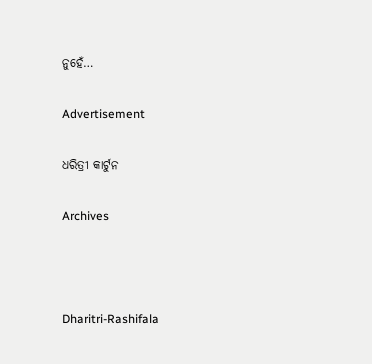ନୁହେଁ…

Advertisement

ଧରିତ୍ରୀ କାର୍ଟୁନ

Archives



Dharitri-Rashifala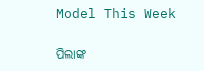Model This Week

ପିଲାଙ୍କ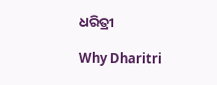ଧରିତ୍ରୀ

Why Dharitri